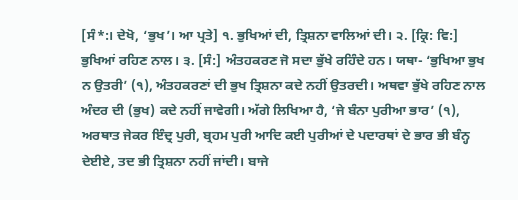[ਸੰ*:। ਦੇਖੋ, ‘ਭੁਖ’। ਆ ਪ੍ਰਤੇ] ੧. ਭੁਖਿਆਂ ਦੀ, ਤ੍ਰਿਸ਼ਨਾ ਵਾਲਿਆਂ ਦੀ। ੨. [ਕ੍ਰਿ: ਵਿ:] ਭੁਖਿਆਂ ਰਹਿਣ ਨਾਲ। ੩. [ਸੰ:] ਅੰਤਹਕਰਣ ਜੋ ਸਦਾ ਭੁੱਖੇ ਰਹਿੰਦੇ ਹਨ। ਯਥਾ- ‘ਭੁਖਿਆ ਭੁਖ ਨ ਉਤਰੀ’ (੧), ਅੰਤਹਕਰਣਾਂ ਦੀ ਭੁਖ ਤ੍ਰਿਸ਼ਨਾ ਕਦੇ ਨਹੀਂ ਉਤਰਦੀ। ਅਥਵਾ ਭੁੱਖੇ ਰਹਿਣ ਨਾਲ ਅੰਦਰ ਦੀ (ਭੁਖ) ਕਦੇ ਨਹੀਂ ਜਾਵੇਗੀ। ਅੱਗੇ ਲਿਖਿਆ ਹੈ, ‘ਜੇ ਬੰਨਾ ਪੁਰੀਆ ਭਾਰ’ (੧), ਅਰਥਾਤ ਜੇਕਰ ਇੰਦ੍ਰ ਪੁਰੀ, ਬ੍ਰਹਮ ਪੁਰੀ ਆਦਿ ਕਈ ਪੁਰੀਆਂ ਦੇ ਪਦਾਰਥਾਂ ਦੇ ਭਾਰ ਭੀ ਬੰਨ੍ਹ ਦੇਈਏ, ਤਦ ਭੀ ਤ੍ਰਿਸ਼ਨਾ ਨਹੀਂ ਜਾਂਦੀ। ਬਾਜੇ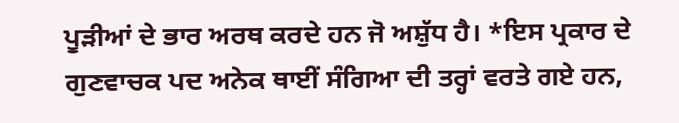ਪੂੜੀਆਂ ਦੇ ਭਾਰ ਅਰਥ ਕਰਦੇ ਹਨ ਜੋ ਅਸ਼ੁੱਧ ਹੈ। *ਇਸ ਪ੍ਰਕਾਰ ਦੇ ਗੁਣਵਾਚਕ ਪਦ ਅਨੇਕ ਥਾਈਂ ਸੰਗਿਆ ਦੀ ਤਰ੍ਹਾਂ ਵਰਤੇ ਗਏ ਹਨ,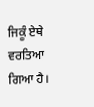ਜਿਕੂੰ ਏਥੇ ਵਰਤਿਆ ਗਿਆ ਹੈ।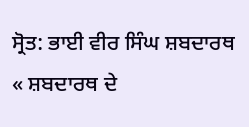ਸ੍ਰੋਤ: ਭਾਈ ਵੀਰ ਸਿੰਘ ਸ਼ਬਦਾਰਥ
« ਸ਼ਬਦਾਰਥ ਦੇ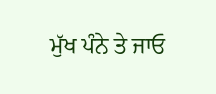ਮੁੱਖ ਪੰਨੇ ਤੇ ਜਾਓ